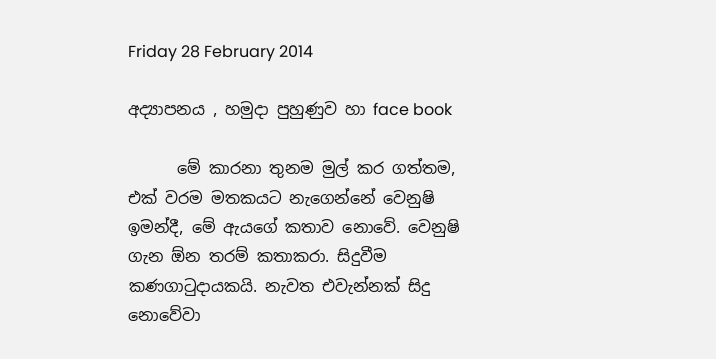Friday 28 February 2014

අද්‍යාපනය , හමුදා පුහුණුව හා face book

      මේ කාරනා තුනම මුල් කර ගත්තම, එක් වරම මතකයට නැගෙන්නේ වෙනුෂි ඉමන්දී, මේ ඇයගේ කතාව නොවේ. වෙනුෂි ගැන ඕන තරම් කතාකරා. සිදුවීම කණගාටුදායකයි. නැවත එවැන්නක් සිදු නොවේවා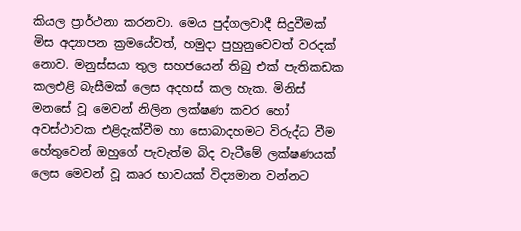කියල ප්‍රාර්ථනා කරනවා. මෙය පුද්ගලවාදී සිදුවීමක් මිස අද්‍යාපන ක්‍රමයේවත්, හමුදා පුහුනුවෙවත් වරදක් නොව. මනුස්සයා තුල සහජයෙන් තිබු එක් පැතිකඩක කලඑළි බැසීමක් ලෙස අදහස් කල හැක. මිනිස් මනසේ වූ මෙවන් නිලින ලක්ෂණ කවර හෝ අවස්ථාවක එළිදැක්වීම හා සොබාදහමට විරුද්ධ වීම හේතුවෙන් ඔහුගේ පැවැත්ම බිද වැටීමේ ලක්ෂණයක් ලෙස මෙවන් වූ කෘර භාවයක් විද්‍යමාන වන්නට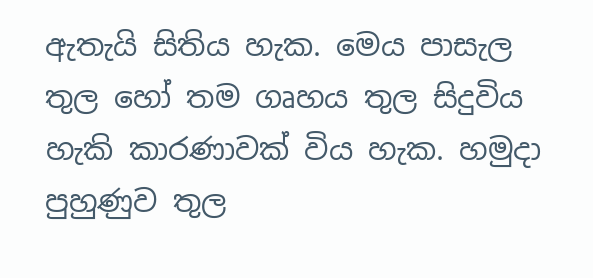ඇතැයි සිතිය හැක. මෙය පාසැල තුල හෝ තම ගෘහය තුල සිදුවිය හැකි කාරණාවක් විය හැක. හමුදා පුහුණුව තුල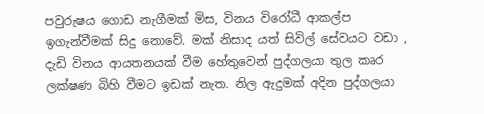පවුරුෂය ගොඩ නැගීමක් මිස, විනය විරෝධී ආකල්ප ඉගැන්වීමක් සිදු නොවේ. මක් නිසාද යත් සිවිල් සේවයට වඩා , දැඩි විනය ආයතනයක් වීම හේතුවෙන් පුද්ගලයා තුල කෘර ලක්ෂණ බිහි වීමට ඉඩක් නැත. නිල ඇදුමක් අදින පුද්ගලයා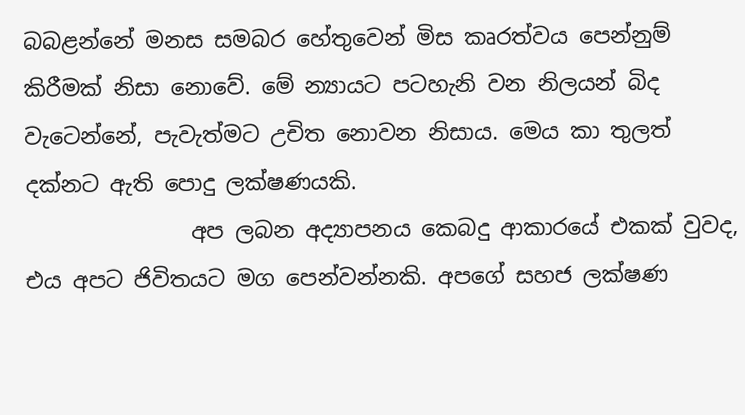බබළන්නේ මනස සමබර හේතුවෙන් මිස කෘරත්වය පෙන්නුම් කිරීමක් නිසා නොවේ. මේ න්‍යායට පටහැනි වන නිලයන් බිද වැටෙන්නේ, පැවැත්මට උචිත නොවන නිසාය. මෙය කා තුලත් දක්නට ඇති පොදු ලක්ෂණයකි.
               අප ලබන අද්‍යාපනය කෙබදු ආකාරයේ එකක් වුවද, එය අපට ජිවිතයට මග පෙන්වන්නකි. අපගේ සහජ ලක්ෂණ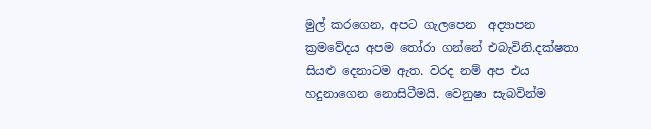මුල් කරගෙන, අපට ගැලපෙන  අද්‍යාපන ක්‍රමවේදය අපම තෝරා ගන්නේ එබැවිනි.දක්ෂතා සියළු දෙනාටම ඇත. වරද නම් අප එය හදුනාගෙන නොසිටීමයි. වෙනුෂා සැබවින්ම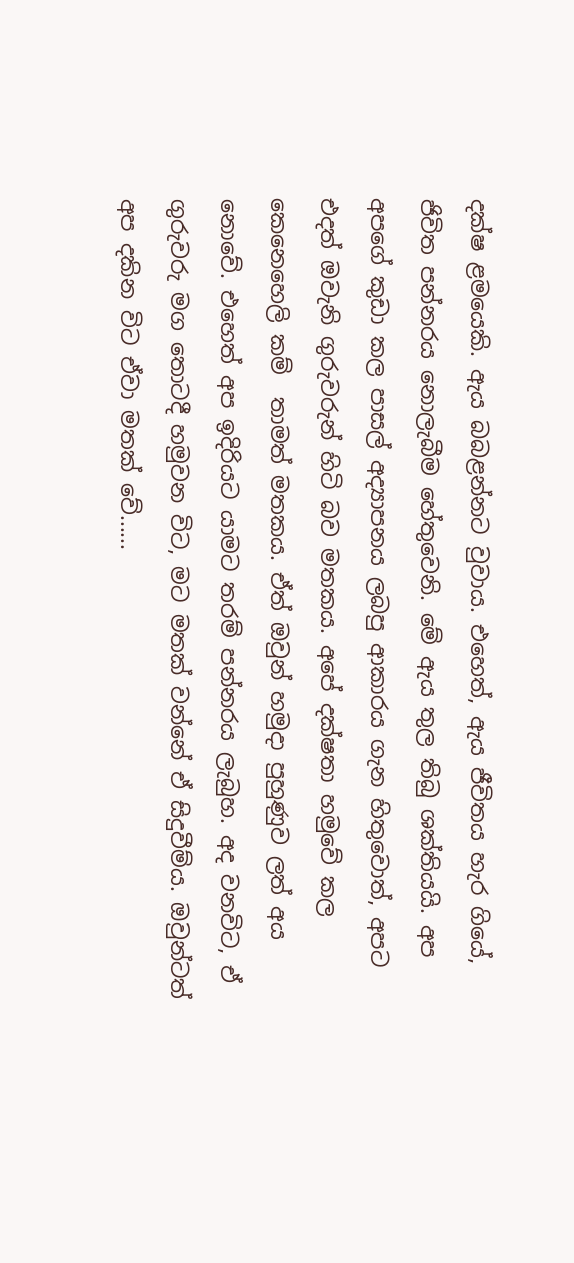දක්ෂ ළමයෙකි. ඇය බබළන්නට වුවාය. එහෙත්, ඇය ජීවිතය හැර ගියේ, ජිවිත පන්නරය නොලැබීම හේතුවෙනි. මේ ඇය තුල තිබු ශක්තියයි. අප අපගේ කුඩා කල පාසල් අද්‍යාපනය ලබපු ආකාරය ගැන හිතුවොත්, අපට එදත් ඔවැනි ගුරුවරුන් හිටි බව මතකය. අපේ දක්ෂතා හමුවේ කල කෙනෙහෙලි කම්  තාමත් මතකය. ඒත් ඔවුන් හමුදා පුහුණුව ලත් අය නොවේ. එහෙත් අප ඉදිරියට යාමට තරම් පන්නරය ලැබුහ. අද වනවිට, ඒ ගුරුවරු මග තොටදී හමුවන විට, මට මතක් වන්නේ ඒ සිදුවීම්ය. ඔවුන්ටත් අප දකින විට ඒවා මතක් වේ......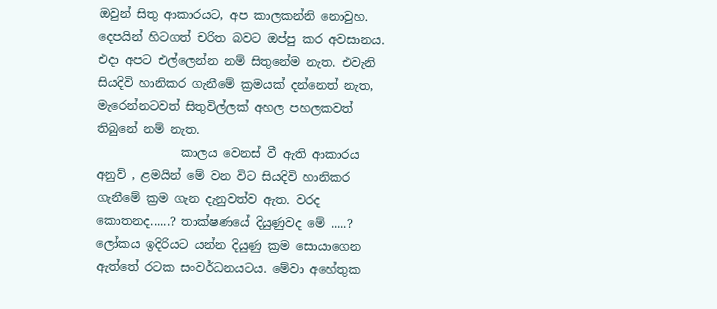ඔවුන් සිතු ආකාරයට, අප කාලකන්නි නොවුහ. දෙපයින් හිටගත් චරිත බවට ඔප්පු කර අවසානය. එදා අපට එල්ලෙන්න නම් සිතුනේම නැත. එවැනි සියදිවි හානිකර ගැනීමේ ක්‍රමයක් දන්නෙත් නැත, මැරෙන්නටවත් සිතුවිල්ලක් අහල පහලකවත් තිබුනේ නම් නැත.
              කාලය වෙනස් වී ඇති ආකාරය අනුව් , ළමයින් මේ වන විට සියදිවි හානිකර ගැනීමේ ක්‍රම ගැන දැනුවත්ව ඇත. වරද කොතනද......? තාක්ෂණයේ දියුණුවද මේ .....? ලෝකය ඉදිරියට යන්න දියුණු ක්‍රම සොයාගෙන ඇත්තේ රටක සංවර්ධනයටය. මේවා අහේතුක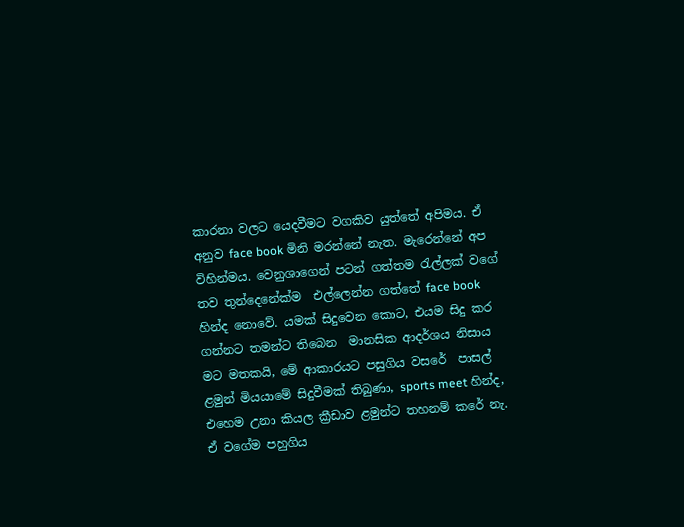කාරනා වලට යෙදවීමට වගකිව යුත්තේ අපිමය. ඒ අනුව face book මිනි මරන්නේ නැත. මැරෙන්නේ අප විහින්මය. වෙනුශාගෙන් පටන් ගත්තම රැල්ලක් වගේ තව තුන්දෙනේක්ම  එල්ලෙන්න ගත්තේ face book හින්ද නොවේ. යමක් සිදුවෙන කොට, එයම සිදු කර ගන්නට තමන්ට තිබෙන  මානසික ආදර්ශය නිසාය මට මතකයි, මේ ආකාරයට පසුගිය වසරේ  පාසල් ළමුන් මියයාමේ සිදුවීමක් තිබුණා, sports meet හින්ද, එහෙම උනා කියල ක්‍රීඩාව ළමුන්ට තහනම් කරේ නැ. ඒ වගේම පහුගිය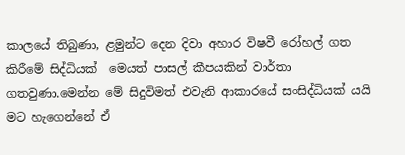කාලයේ තිබුණා, ළමුන්ට දෙන දිවා අහාර විෂවී රෝහල් ගත කිරීමේ සිද්ධියක්  මෙයත් පාසල් කීපයකින් වාර්තා ගතවුණා.මෙන්න මේ සිදුවිමත් එවැනි ආකාරයේ සංසිද්ධියක් යයි මට හැගෙන්නේ ඒ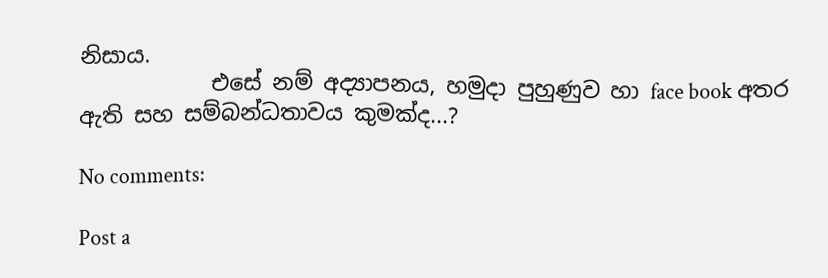නිසාය.
            එසේ නම් අද්‍යාපනය, හමුදා පුහුණුව හා face book අතර ඇති සහ සම්බන්ධතාවය කුමක්ද...?

No comments:

Post a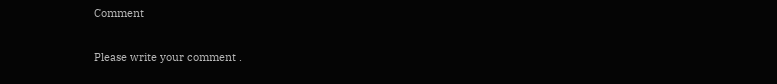Comment

Please write your comment .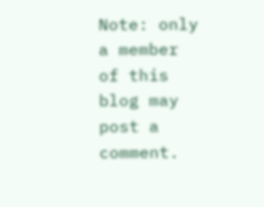Note: only a member of this blog may post a comment.